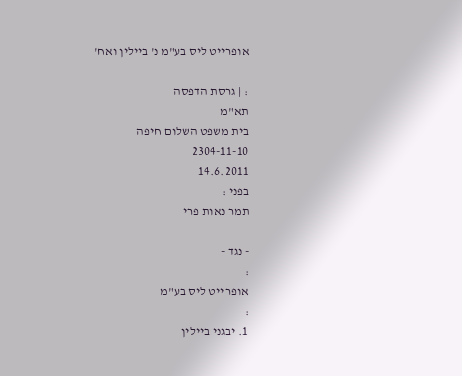אופרייט ליס בע"מ נ' ביילין ואח'

: | גרסת הדפסה
תא"מ
בית משפט השלום חיפה
2304-11-10
14.6.2011
בפני :
תמר נאות פרי

- נגד -
:
אופרייט ליס בע"מ
:
1. יבגני ביילין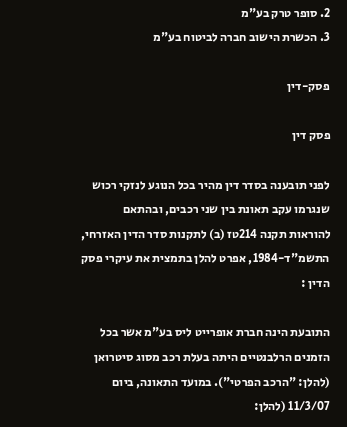2. סופר טרק בע"מ
3. הכשרת הישוב חברה לביטוח בע"מ

פסק-דין

פסק דין

לפני תובענה בסדר דין מהיר בכל הנוגע לנזקי רכוש שנגרמו עקב תאונת בין שני רכבים, ובהתאם להוראות תקנה 214טז (ב) לתקנות סדר הדין האזרחי, התשמ"ד-1984, אפרט להלן בתמצית את עיקרי פסק הדין :

התובעת הינה חברת אופרייט ליס בע"מ אשר בכל הזמנים הרלבנטיים היתה בעלת רכב מסוג סיטרואן (להלן: "הרכב הפרטי"). במועד התאונה, ביום 11/3/07 (להלן: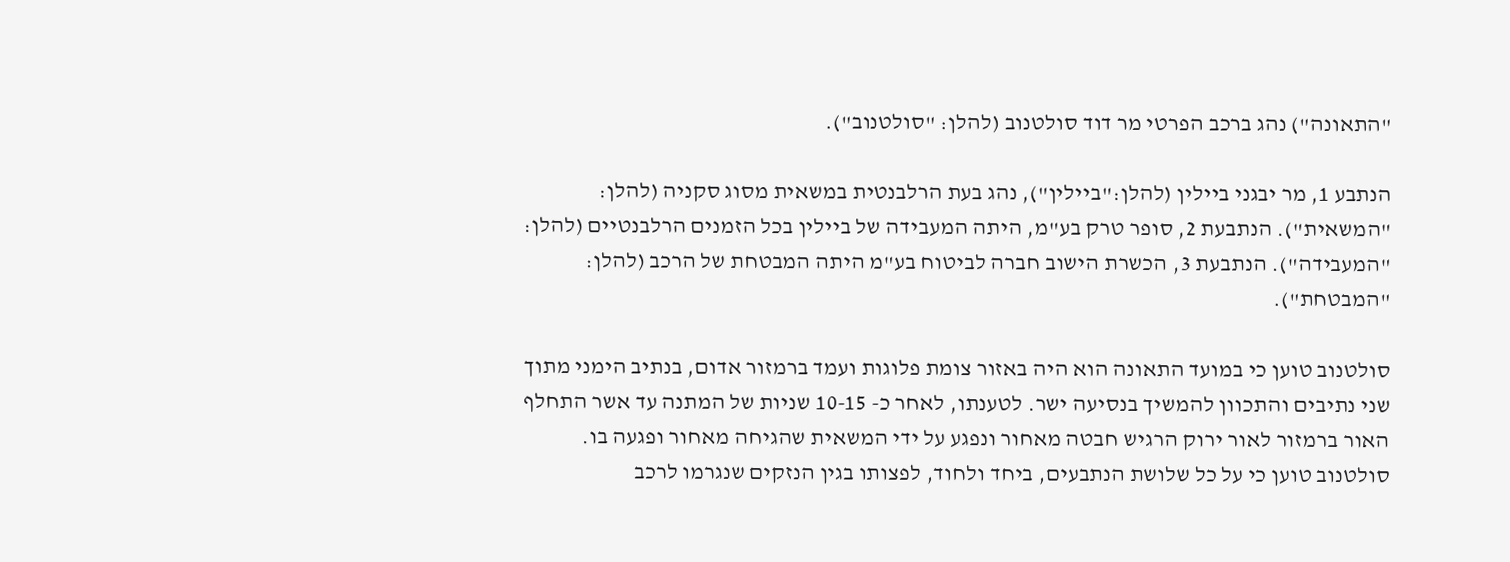"התאונה") נהג ברכב הפרטי מר דוד סולטנוב (להלן: "סולטנוב").

הנתבע 1, מר יבגני ביילין (להלן:"ביילין"), נהג בעת הרלבנטית במשאית מסוג סקניה (להלן: "המשאית"). הנתבעת 2, סופר טרק בע"מ, היתה המעבידה של ביילין בכל הזמנים הרלבנטיים (להלן: "המעבידה"). הנתבעת 3, הכשרת הישוב חברה לביטוח בע"מ היתה המבטחת של הרכב (להלן: "המבטחת").

סולטנוב טוען כי במועד התאונה הוא היה באזור צומת פלוגות ועמד ברמזור אדום, בנתיב הימני מתוך שני נתיבים והתכוון להמשיך בנסיעה ישר. לטענתו, לאחר כ- 10-15 שניות של המתנה עד אשר התחלף האור ברמזור לאור ירוק הרגיש חבטה מאחור ונפגע על ידי המשאית שהגיחה מאחור ופגעה בו. סולטנוב טוען כי על כל שלושת הנתבעים, ביחד ולחוד, לפצותו בגין הנזקים שנגרמו לרכב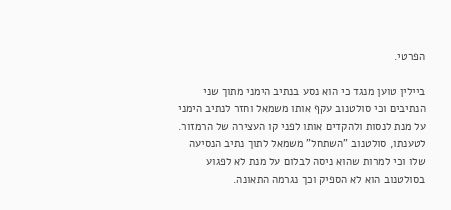הפרטי.

ביילין טוען מנגד כי הוא נסע בנתיב הימני מתוך שני הנתיבים וכי סולטנוב עקף אותו משמאל וחזר לנתיב הימני על מנת לנסות ולהקדים אותו לפני קו העצירה של הרמזור. לטענתו, סולטנוב "השתחל" משמאל לתוך נתיב הנסיעה שלו וכי למרות שהוא ניסה לבלום על מנת לא לפגוע בסולטנוב הוא לא הספיק וכך נגרמה התאונה.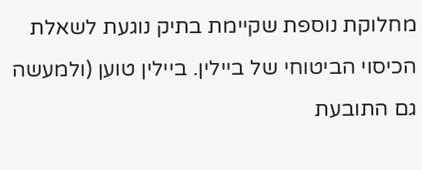מחלוקת נוספת שקיימת בתיק נוגעת לשאלת הכיסוי הביטוחי של ביילין. ביילין טוען (ולמעשה גם התובעת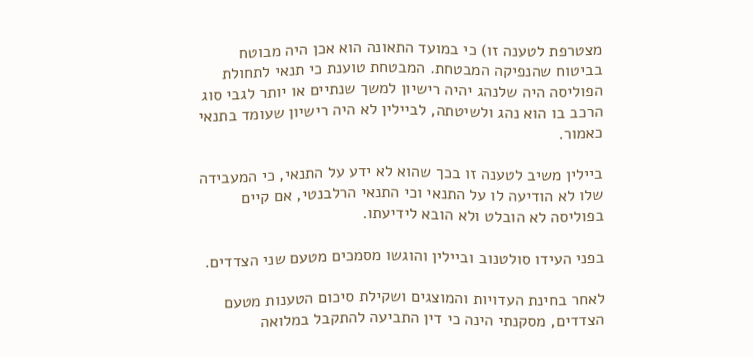מצטרפת לטענה זו) כי במועד התאונה הוא אכן היה מבוטח בביטוח שהנפיקה המבטחת. המבטחת טוענת כי תנאי לתחולת הפוליסה היה שלנהג יהיה רישיון למשך שנתיים או יותר לגבי סוג הרכב בו הוא נהג ולשיטתה, לביילין לא היה רישיון שעומד בתנאי כאמור.

ביילין משיב לטענה זו בכך שהוא לא ידע על התנאי, כי המעבידה שלו לא הודיעה לו על התנאי וכי התנאי הרלבנטי, אם קיים בפוליסה לא הובלט ולא הובא לידיעתו.

בפני העידו סולטנוב וביילין והוגשו מסמכים מטעם שני הצדדים.

לאחר בחינת העדויות והמוצגים ושקילת סיכום הטענות מטעם הצדדים, מסקנתי הינה כי דין התביעה להתקבל במלואה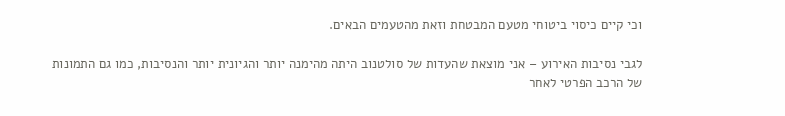וכי קיים כיסוי ביטוחי מטעם המבטחת וזאת מהטעמים הבאים.

לגבי נסיבות האירוע – אני מוצאת שהעדות של סולטנוב היתה מהימנה יותר והגיונית יותר והנסיבות, כמו גם התמונות של הרכב הפרטי לאחר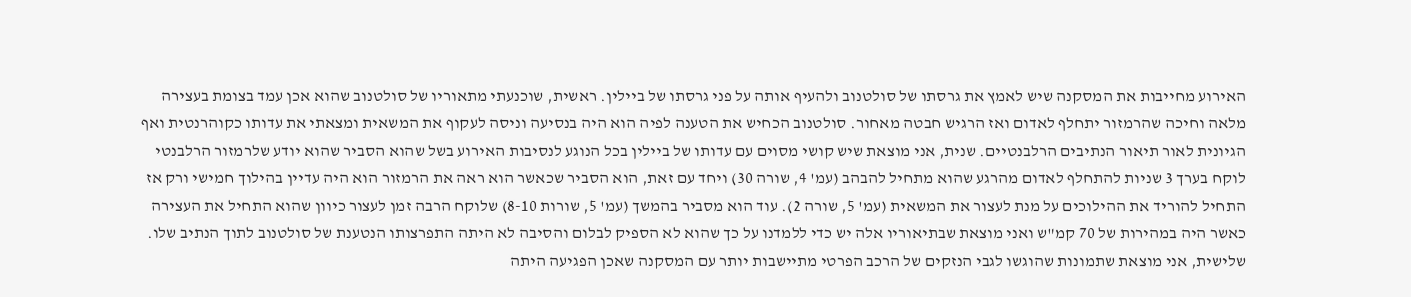האירוע מחייבות את המסקנה שיש לאמץ את גרסתו של סולטנוב ולהעיף אותה על פני גרסתו של ביילין. ראשית, שוכנעתי מתאוריו של סולטנוב שהוא אכן עמד בצומת בעצירה מלאה וחיכה שהרמזור יתחלף לאדום ואז הרגיש חבטה מאחור. סולטנוב הכחיש את הטענה לפיה הוא היה בנסיעה וניסה לעקוף את המשאית ומצאתי את עדותו כקוהרנטית ואף הגיונית לאור תיאור הנתיבים הרלבנטיים. שנית, אני מוצאת שיש קושי מסוים עם עדותו של ביילין בכל הנוגע לנסיבות האירוע בשל שהוא הסביר שהוא יודע שלרמזור הרלבנטי לוקח בערך 3 שניות להתחלף לאדום מהרגע שהוא מתחיל להבהב (עמ' 4, שורה 30) ויחד עם זאת, הוא הסביר שכאשר הוא ראה את הרמזור הוא היה עדיין בהילוך חמישי ורק אז התחיל להוריד את ההילוכים על מנת לעצור את המשאית (עמ' 5, שורה 2). עוד הוא מסביר בהמשך (עמ' 5, שורות 8-10) שלוקח הרבה זמן לעצור כיוון שהוא התחיל את העצירה כאשר היה במהירות של 70 קמ"ש ואני מוצאת שבתיאוריו אלה יש כדי ללמדנו על כך שהוא לא הספיק לבלום והסיבה לא היתה התפרצותו הנטענת של סולטנוב לתוך הנתיב שלו. שלישית, אני מוצאת שתמונות שהוגשו לגבי הנזקים של הרכב הפרטי מתיישבות יותר עם המסקנה שאכן הפגיעה היתה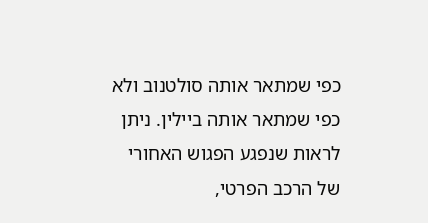כפי שמתאר אותה סולטנוב ולא כפי שמתאר אותה ביילין. ניתן לראות שנפגע הפגוש האחורי של הרכב הפרטי,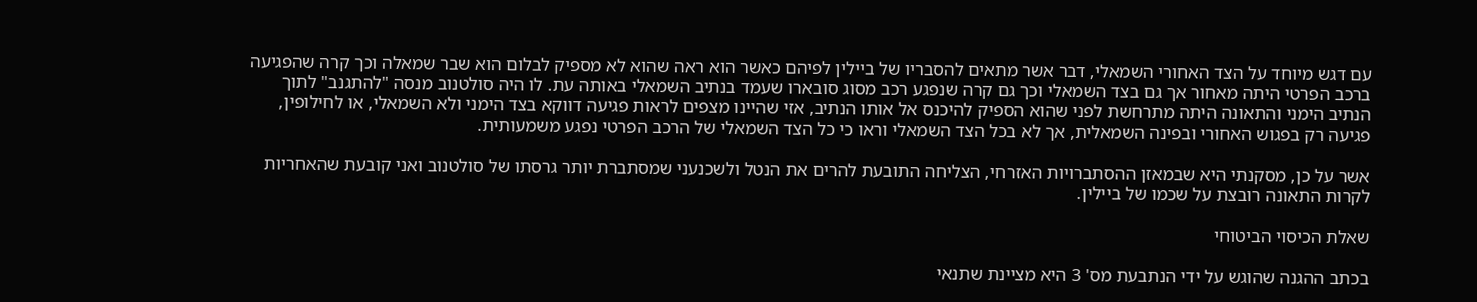עם דגש מיוחד על הצד האחורי השמאלי, דבר אשר מתאים להסבריו של ביילין לפיהם כאשר הוא ראה שהוא לא מספיק לבלום הוא שבר שמאלה וכך קרה שהפגיעה ברכב הפרטי היתה מאחור אך גם בצד השמאלי וכך גם קרה שנפגע רכב מסוג סובארו שעמד בנתיב השמאלי באותה עת. לו היה סולטנוב מנסה "להתגנב" לתוך הנתיב הימני והתאונה היתה מתרחשת לפני שהוא הספיק להיכנס אל אותו הנתיב, אזי שהיינו מצפים לראות פגיעה דווקא בצד הימני ולא השמאלי, או לחילופין, פגיעה רק בפגוש האחורי ובפינה השמאלית, אך לא בכל הצד השמאלי וראו כי כל הצד השמאלי של הרכב הפרטי נפגע משמעותית.

אשר על כן, מסקנתי היא שבמאזן ההסתברויות האזרחי, הצליחה התובעת להרים את הנטל ולשכנעני שמסתברת יותר גרסתו של סולטנוב ואני קובעת שהאחריות לקרות התאונה רובצת על שכמו של ביילין.

שאלת הכיסוי הביטוחי

בכתב ההגנה שהוגש על ידי הנתבעת מס' 3 היא מציינת שתנאי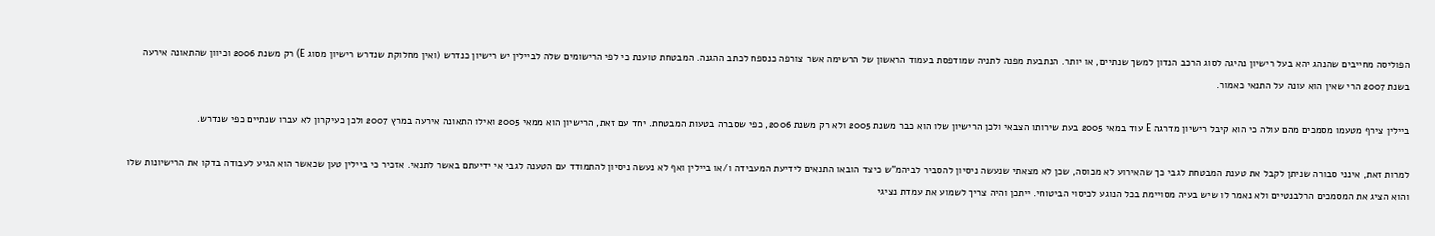הפוליסה מחייבים שהנהג יהא בעל רישיון נהיגה לסוג הרכב הנדון למשך שנתיים, או יותר. הנתבעת מפנה לתניה שמודפסת בעמוד הראשון של הרשימה אשר צורפה כנספח לכתב ההגנה. המבטחת טוענת כי לפי הרישומים שלה לביילין יש רישיון כנדרש (ואין מחלוקת שנדרש רישיון מסוג E) רק משנת 2006 וכיוון שהתאונה אירעה בשנת 2007 הרי שאין הוא עונה על התנאי כאמור.

ביילין צירף מטעמו מסמכים מהם עולה כי הוא קיבל רישיון מדרגה E עוד במאי 2005 בעת שירותו הצבאי ולכן הרישיון שלו הוא כבר משנת 2005 ולא רק משנת 2006, כפי שסברה בטעות המבטחת. יחד עם זאת, הרישיון הוא ממאי 2005 ואילו התאונה אירעה במרץ 2007 ולכן כעיקרון לא עברו שנתיים כפי שנדרש.

למרות זאת, אינני סבורה שניתן לקבל את טענת המבטחת לגבי כך שהאירוע לא מכוסה, שכן לא מצאתי שנעשה ניסיון להסביר לביהמ"ש כיצד הובאו התנאים לידיעת המעבידה ו/או ביילין ואף לא נעשה ניסיון להתמודד עם הטענה לגבי אי ידיעתם באשר לתנאי. אזכיר כי ביילין טען שכאשר הוא הגיע לעבודה בדקו את הרישיונות שלו והוא הציג את המסמכים הרלבנטיים ולא נאמר לו שיש בעיה מסויימת בכל הנוגע לכיסוי הביטוחי. ייתכן והיה צריך לשמוע את עמדת נציגי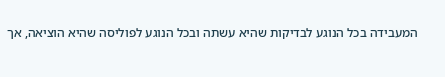המעבידה בכל הנוגע לבדיקות שהיא עשתה ובכל הנוגע לפוליסה שהיא הוציאה, אך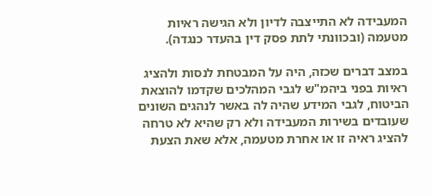המעבידה לא התייצבה לדיון ולא הגישה ראיות מטעמה (ובכוונתי לתת פסק דין בהעדר כנגדה).

במצב דברים שכזה, היה על המבטחת לנסות ולהציג ראיות בפני ביהמ"ש לגבי המהלכים שקדמו להוצאת הביטוח, לגבי המידע שהיה לה באשר לנהגים השונים שעובדים בשירות המעבידה ולא רק שהיא לא טרחה להציג ראיה זו או אחרת מטעמה, אלא שאת הצעת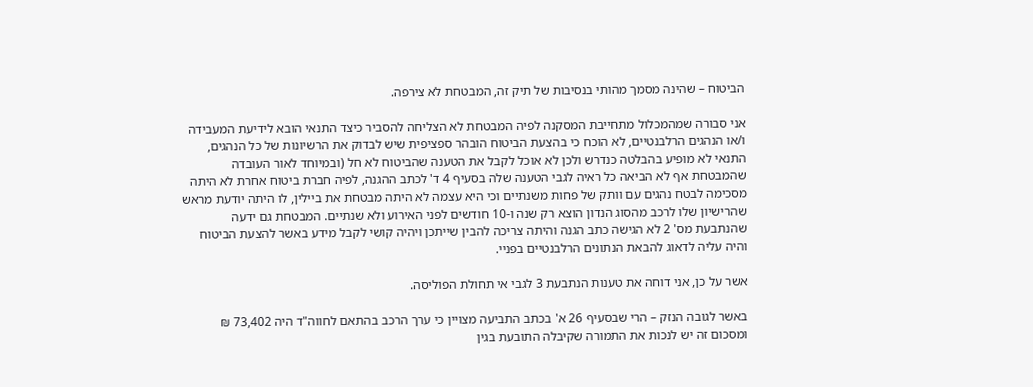הביטוח – שהינה מסמך מהותי בנסיבות של תיק זה, המבטחת לא צירפה.

אני סבורה שמהמכלול מתחייבת המסקנה לפיה המבטחת לא הצליחה להסביר כיצד התנאי הובא לידיעת המעבידה ו/או הנהגים הרלבנטיים, לא הוכח כי בהצעת הביטוח הובהר ספציפית שיש לבדוק את הרשיונות של כל הנהגים, התנאי לא מופיע בהבלטה כנדרש ולכן לא אוכל לקבל את הטענה שהביטוח לא חל (ובמיוחד לאור העובדה שהמבטחת אף לא הביאה כל ראיה לגבי הטענה שלה בסעיף 4 ד' לכתב ההגנה, לפיה חברת ביטוח אחרת לא היתה מסכימה לבטח נהגים עם וותק של פחות משנתיים וכי היא עצמה לא היתה מבטחת את ביילין, לו היתה יודעת מראש שהרישיון שלו לרכב מהסוג הנדון הוצא רק שנה ו-10 חודשים לפני האירוע ולא שנתיים. המבטחת גם ידעה שהנתבעת מס' 2 לא הגישה כתב הגנה והיתה צריכה להבין שייתכן ויהיה קושי לקבל מידע באשר להצעת הביטוח והיה עליה לדאוג להבאת הנתונים הרלבנטיים בפניי.

אשר על כן, אני דוחה את טענות הנתבעת 3 לגבי אי תחולת הפוליסה.

באשר לגובה הנזק – הרי שבסעיף 26 א' בכתב התביעה מצויין כי ערך הרכב בהתאם לחווה"ד היה 73,402 ₪ ומסכום זה יש לנכות את התמורה שקיבלה התובעת בגין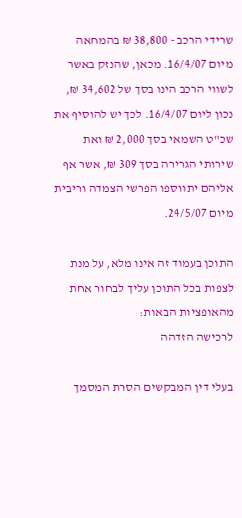שרידי הרכב - 38,800 ₪ בהמחאה מיום 16/4/07. מכאן, שהנזק באשר לשווי הרכב הינו בסך של 34,602 ₪, נכון ליום 16/4/07. לכך יש להוסיף את שכ"ט השמאי בסך 2,000 ₪ ואת שירותי הגרירה בסך 309 ₪, אשר אף אליהם יתווספו הפרשי הצמדה וריבית מיום 24/5/07.

התוכן בעמוד זה אינו מלא, על מנת לצפות בכל התוכן עליך לבחור אחת מהאופציות הבאות:
לרכישה הזדהה

בעלי דין המבקשים הסרת המסמך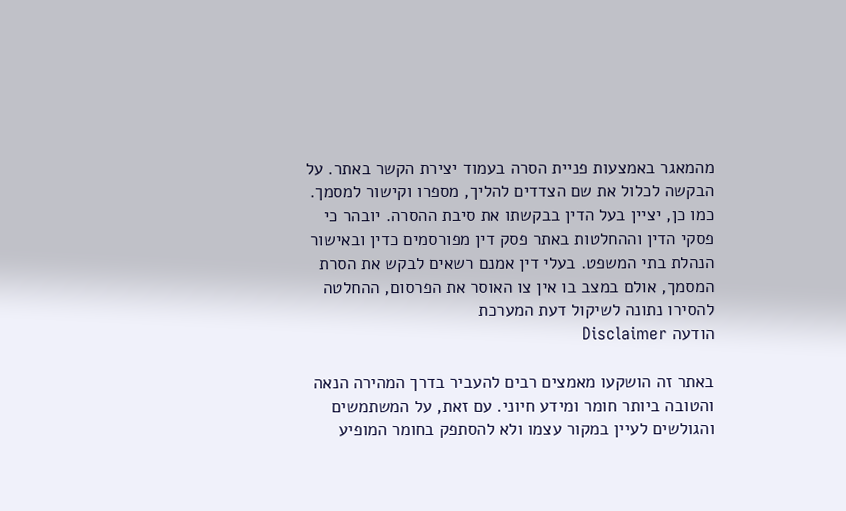מהמאגר באמצעות פניית הסרה בעמוד יצירת הקשר באתר. על הבקשה לכלול את שם הצדדים להליך, מספרו וקישור למסמך. כמו כן, יציין בעל הדין בבקשתו את סיבת ההסרה. יובהר כי פסקי הדין וההחלטות באתר פסק דין מפורסמים כדין ובאישור הנהלת בתי המשפט. בעלי דין אמנם רשאים לבקש את הסרת המסמך, אולם במצב בו אין צו האוסר את הפרסום, ההחלטה להסירו נתונה לשיקול דעת המערכת
הודעה Disclaimer

באתר זה הושקעו מאמצים רבים להעביר בדרך המהירה הנאה והטובה ביותר חומר ומידע חיוני. עם זאת, על המשתמשים והגולשים לעיין במקור עצמו ולא להסתפק בחומר המופיע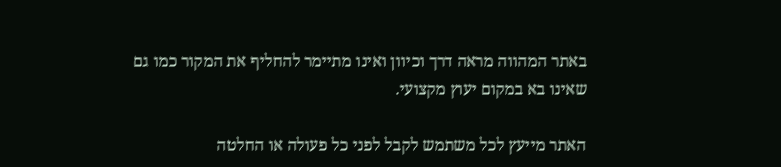באתר המהווה מראה דרך וכיוון ואינו מתיימר להחליף את המקור כמו גם שאינו בא במקום יעוץ מקצועי.

האתר מייעץ לכל משתמש לקבל לפני כל פעולה או החלטה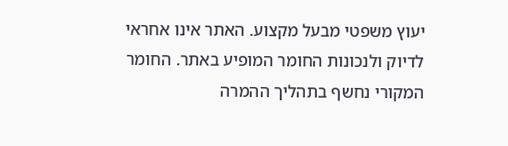יעוץ משפטי מבעל מקצוע. האתר אינו אחראי לדיוק ולנכונות החומר המופיע באתר. החומר המקורי נחשף בתהליך ההמרה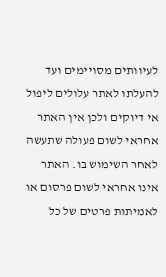לעיוותים מסויימים ועד להעלתו לאתר עלולים ליפול אי דיוקים ולכן אין האתר אחראי לשום פעולה שתעשה לאחר השימוש בו. האתר אינו אחראי לשום פרסום או לאמיתות פרטים של כל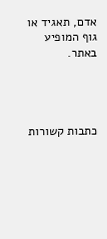אדם, תאגיד או גוף המופיע באתר.




כתבות קשורות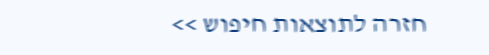חזרה לתוצאות חיפוש >>